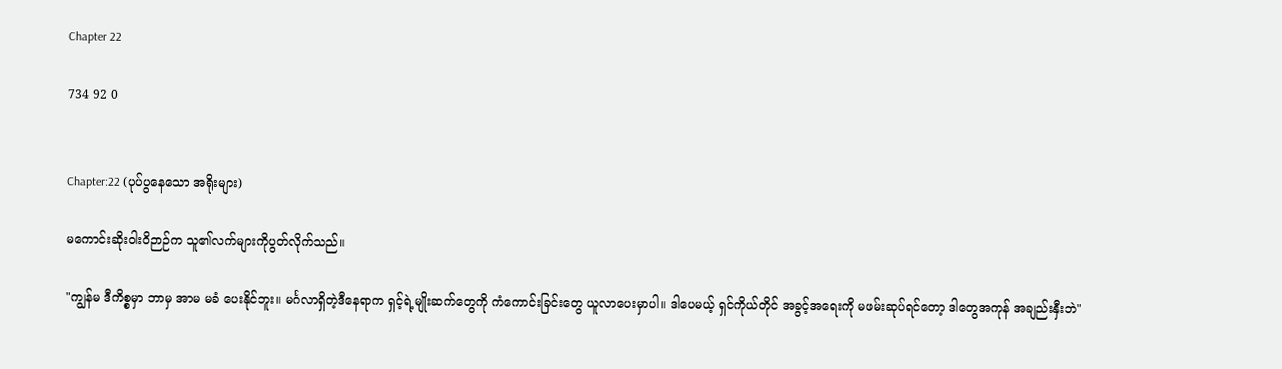Chapter 22

734 92 0


Chapter:22 (ပုပ်ပွနေသော အရိုးများ)

မကောင်းဆိုးဝါးဝိဉာဉ်က သူ၏လက်များကိုပွတ်လိုက်သည်။

"ကျွန်မ ဒီကိစ္စမှာ ဘာမှ အာမ မခံ ပေးနိုင်ဘူး။ မင်္ဂလာရှိတဲ့ဒီနေရာက ရှင့်ရဲ့မျိုးဆက်တွေကို ကံကောင်းခြင်းတွေ ယူလာပေးမှာပါ။ ဒါပေမယ့် ရှင်ကိုယ်တိုင် အခွင့်အရေးကို မဖမ်းဆုပ်ရင်တော့ ဒါတွေအကုန် အချည်းနှီးဘဲ"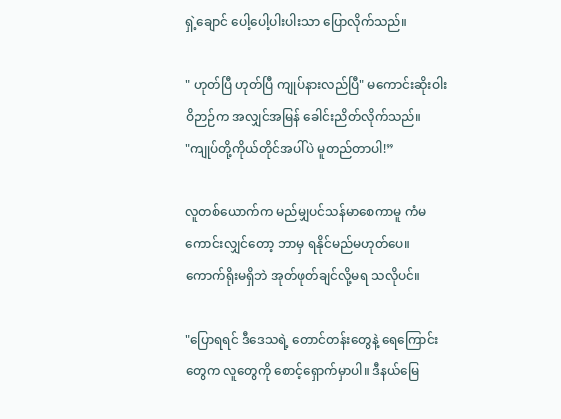ရှဲ့ချောင် ပေါ့ပေါ့ပါးပါးသာ ပြောလိုက်သည်။

" ဟုတ်ပြီ ဟုတ်ပြီ ကျုပ်နားလည်ပြီ" မကောင်းဆိုးဝါးဝိဉာဉ်က အလျှင်အမြန် ခေါင်းညိတ်လိုက်သည်။
"ကျုပ်တို့ကိုယ်တိုင်အပါ်ပဲ မူတည်တာပါ!”

လူတစ်ယောက်က မည်မျှပင်သန်မာစေကာမူ ကံမကောင်းလျှင်တော့ ဘာမှ ရနိုင်မည်မဟုတ်ပေ။ ကောက်ရိုးမရှိဘဲ အုတ်ဖုတ်ချင်လို့မရ သလိုပင်။

"ပြောရရင် ဒီဒေသရဲ့ တောင်တန်းတွေနဲ့ ရေကြောင်းတွေက လူတွေကို စောင့်ရှောက်မှာပါ။ ဒီနယ်မြေ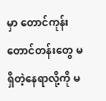မှာ တောင်ကုန်းတောင်တန်းတွေ မရှိတဲ့နေရာလို့ကို မ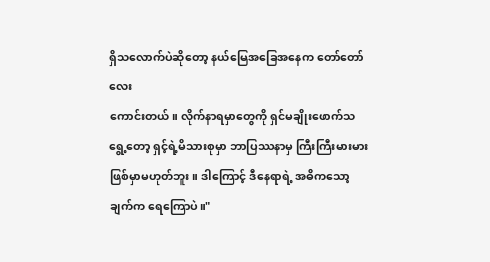ရှိသလောက်ပဲဆိုတော့ နယ်မြေအခြေအနေက တော်တော်လေး
ကောင်းတယ်။ လိုက်နာရမှာတွေကို ရှင်မချိုးဖောက်သရွေ့တော့ ရှင့်ရဲ့မိသားစုမှာ ဘာပြဿနာမှ ကြီးကြီးမားမားဖြစ်မှာမဟုတ်ဘူး။ ဒါကြောင့် ဒီနေရာရဲ့ အဓိကသော့ချက်က ရေကြောပဲ။"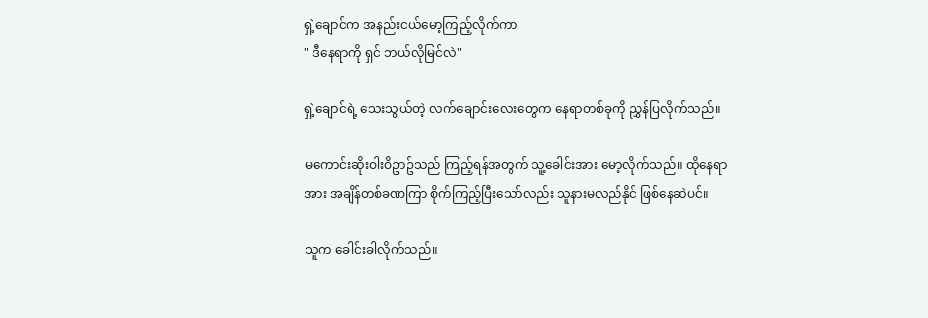ရှဲ့ချောင်က အနည်းငယ်မော့ကြည့်လိုက်ကာ
" ဒီနေရာကို ရှင် ဘယ်လိုမြင်လဲ"

ရှဲ့ချောင်ရဲ့ သေးသွယ်တဲ့ လက်ချောင်းလေးတွေက နေရာတစ်ခုကို ညွှန်ပြလိုက်သည်။

မကောင်းဆိုးဝါးဝိဥာဥ်သည် ကြည့်ရန်အတွက် သူ့ခေါင်းအား မော့လိုက်သည်။ ထိုနေရာအား အချိန်တစ်ခဏကြာ စိုက်ကြည့်ပြီးသော်လည်း သူနားမလည်နိုင် ဖြစ်နေဆဲပင်။

သူက ခေါင်းခါလိုက်သည်။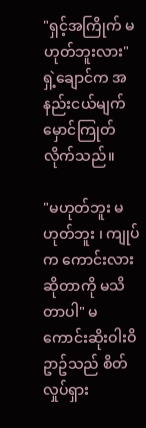"ရှင့်အကြိုက် မဟုတ်ဘူးလား" ရှဲ့ချောင်က အနည်းငယ်မျက်မှောင်ကြုတ်လိုက်သည်။

"မဟုတ်ဘူး မဟုတ်ဘူး ၊ ကျုပ်က ကောင်းလားဆိုတာကို မသိတာပါ" မကောင်းဆိုးဝါးဝိဥာဥ်သည် စိတ်လှုပ်ရှား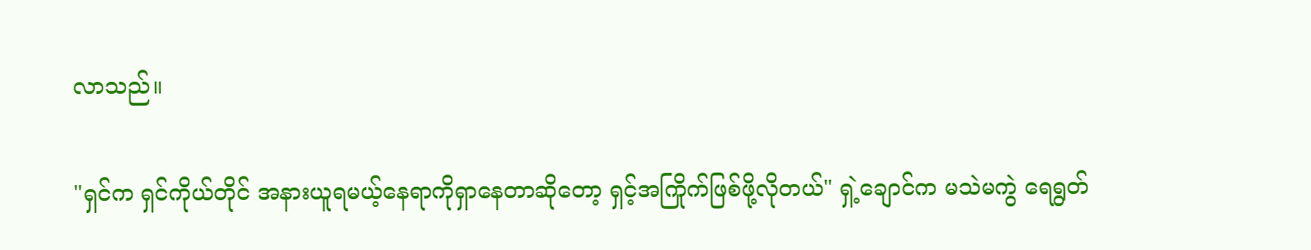လာသည်။

"ရှင်က ရှင်ကိုယ်တိုင် အနားယူရမယ့်နေရာကိုရှာနေတာဆိုတော့ ရှင့်အကြိုက်ဖြစ်ဖို့လိုတယ်" ရှဲ့ချောင်က မသဲမကွဲ ရေရွတ်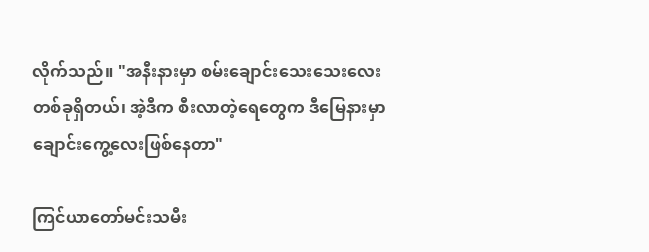လိုက်သည်။ "အနီးနားမှာ စမ်းချောင်းသေးသေးလေး တစ်ခုရှိတယ်၊ အဲ့ဒီက စီးလာတဲ့ရေတွေက ဒီမြေနားမှာ ချောင်းကွေ့လေးဖြစ်နေတာ"

ကြင်ယာတော်မင်းသမီး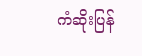ကံဆိုးပြန်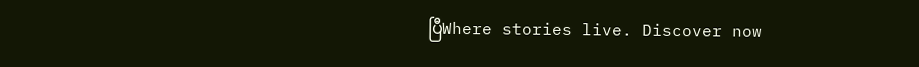ပြီWhere stories live. Discover now